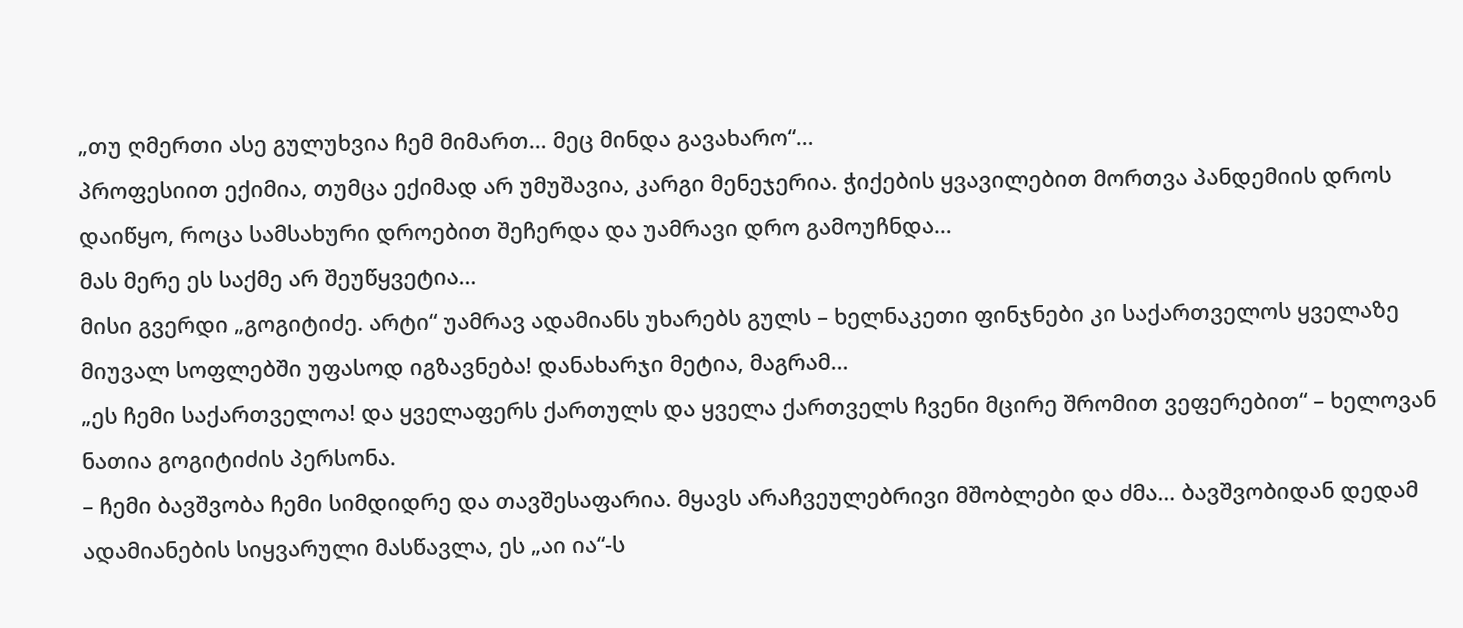„თუ ღმერთი ასე გულუხვია ჩემ მიმართ… მეც მინდა გავახარო“…
პროფესიით ექიმია, თუმცა ექიმად არ უმუშავია, კარგი მენეჯერია. ჭიქების ყვავილებით მორთვა პანდემიის დროს დაიწყო, როცა სამსახური დროებით შეჩერდა და უამრავი დრო გამოუჩნდა…
მას მერე ეს საქმე არ შეუწყვეტია…
მისი გვერდი „გოგიტიძე. არტი“ უამრავ ადამიანს უხარებს გულს – ხელნაკეთი ფინჯნები კი საქართველოს ყველაზე მიუვალ სოფლებში უფასოდ იგზავნება! დანახარჯი მეტია, მაგრამ…
„ეს ჩემი საქართველოა! და ყველაფერს ქართულს და ყველა ქართველს ჩვენი მცირე შრომით ვეფერებით“ – ხელოვან ნათია გოგიტიძის პერსონა.
– ჩემი ბავშვობა ჩემი სიმდიდრე და თავშესაფარია. მყავს არაჩვეულებრივი მშობლები და ძმა… ბავშვობიდან დედამ ადამიანების სიყვარული მასწავლა, ეს „აი ია“-ს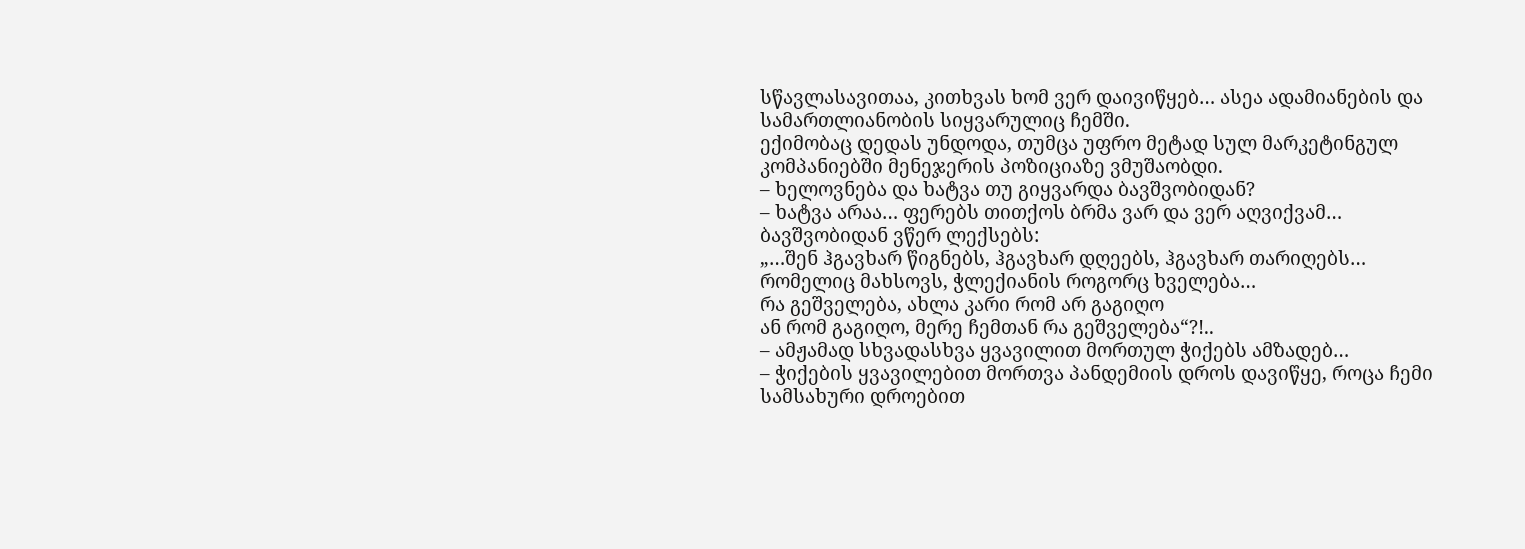სწავლასავითაა, კითხვას ხომ ვერ დაივიწყებ… ასეა ადამიანების და სამართლიანობის სიყვარულიც ჩემში.
ექიმობაც დედას უნდოდა, თუმცა უფრო მეტად სულ მარკეტინგულ კომპანიებში მენეჯერის პოზიციაზე ვმუშაობდი.
– ხელოვნება და ხატვა თუ გიყვარდა ბავშვობიდან?
– ხატვა არაა… ფერებს თითქოს ბრმა ვარ და ვერ აღვიქვამ… ბავშვობიდან ვწერ ლექსებს:
„…შენ ჰგავხარ წიგნებს, ჰგავხარ დღეებს, ჰგავხარ თარიღებს…
რომელიც მახსოვს, ჭლექიანის როგორც ხველება…
რა გეშველება, ახლა კარი რომ არ გაგიღო
ან რომ გაგიღო, მერე ჩემთან რა გეშველება“?!..
– ამჟამად სხვადასხვა ყვავილით მორთულ ჭიქებს ამზადებ…
– ჭიქების ყვავილებით მორთვა პანდემიის დროს დავიწყე, როცა ჩემი სამსახური დროებით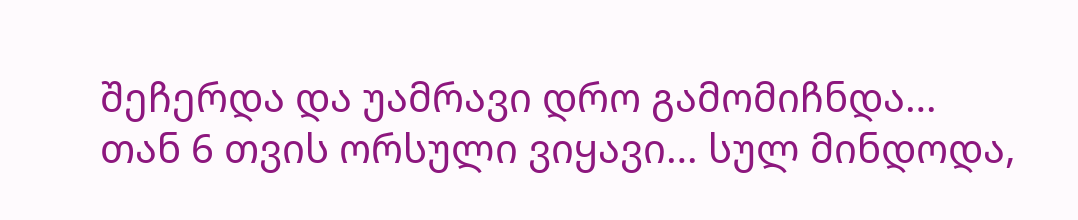შეჩერდა და უამრავი დრო გამომიჩნდა… თან 6 თვის ორსული ვიყავი… სულ მინდოდა,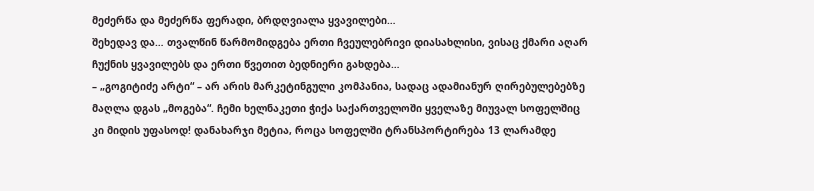მეძერწა და მეძერწა ფერადი, ბრდღვიალა ყვავილები…
შეხედავ და… თვალწინ წარმომიდგება ერთი ჩვეულებრივი დიასახლისი, ვისაც ქმარი აღარ ჩუქნის ყვავილებს და ერთი წვეთით ბედნიერი გახდება…
– „გოგიტიძე არტი“ – არ არის მარკეტინგული კომპანია, სადაც ადამიანურ ღირებულებებზე მაღლა დგას „მოგება“. ჩემი ხელნაკეთი ჭიქა საქართველოში ყველაზე მიუვალ სოფელშიც კი მიდის უფასოდ! დანახარჯი მეტია, როცა სოფელში ტრანსპორტირება 13 ლარამდე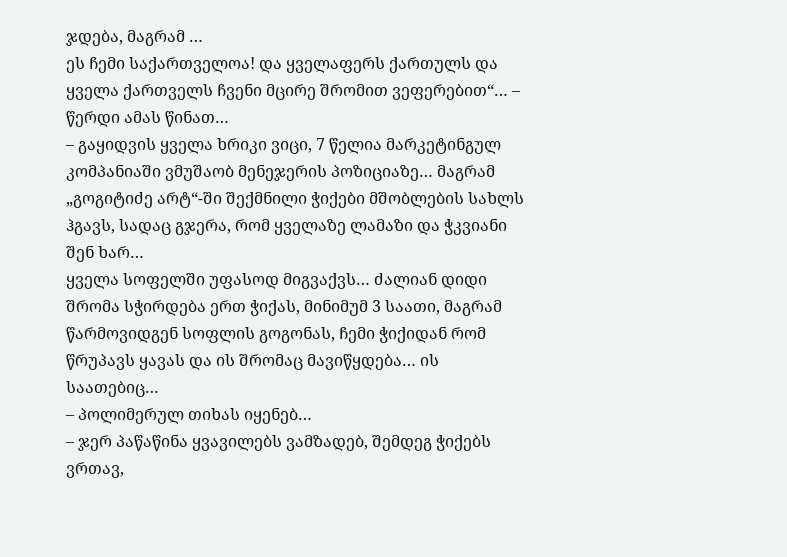ჯდება, მაგრამ …
ეს ჩემი საქართველოა! და ყველაფერს ქართულს და ყველა ქართველს ჩვენი მცირე შრომით ვეფერებით“… – წერდი ამას წინათ…
– გაყიდვის ყველა ხრიკი ვიცი, 7 წელია მარკეტინგულ კომპანიაში ვმუშაობ მენეჯერის პოზიციაზე… მაგრამ „გოგიტიძე არტ“-ში შექმნილი ჭიქები მშობლების სახლს ჰგავს, სადაც გჯერა, რომ ყველაზე ლამაზი და ჭკვიანი შენ ხარ…
ყველა სოფელში უფასოდ მიგვაქვს… ძალიან დიდი შრომა სჭირდება ერთ ჭიქას, მინიმუმ 3 საათი, მაგრამ წარმოვიდგენ სოფლის გოგონას, ჩემი ჭიქიდან რომ წრუპავს ყავას და ის შრომაც მავიწყდება… ის საათებიც…
– პოლიმერულ თიხას იყენებ…
– ჯერ პაწაწინა ყვავილებს ვამზადებ, შემდეგ ჭიქებს ვრთავ,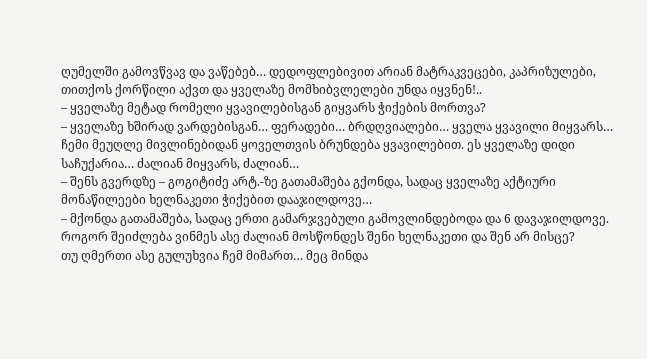ღუმელში გამოვწვავ და ვაწებებ… დედოფლებივით არიან მატრაკვეცები, კაპრიზულები, თითქოს ქორწილი აქვთ და ყველაზე მომხიბვლელები უნდა იყვნენ!..
– ყველაზე მეტად რომელი ყვავილებისგან გიყვარს ჭიქების მორთვა?
– ყველაზე ხშირად ვარდებისგან… ფერადები… ბრდღვიალები… ყველა ყვავილი მიყვარს… ჩემი მეუღლე მივლინებიდან ყოველთვის ბრუნდება ყვავილებით. ეს ყველაზე დიდი საჩუქარია… ძალიან მიყვარს, ძალიან…
– შენს გვერდზე – გოგიტიძე არტ.-ზე გათამაშება გქონდა, სადაც ყველაზე აქტიური მონაწილეები ხელნაკეთი ჭიქებით დააჯილდოვე…
– მქონდა გათამაშება, სადაც ერთი გამარჯვებული გამოვლინდებოდა და 6 დავაჯილდოვე. როგორ შეიძლება ვინმეს ასე ძალიან მოსწონდეს შენი ხელნაკეთი და შენ არ მისცე?
თუ ღმერთი ასე გულუხვია ჩემ მიმართ… მეც მინდა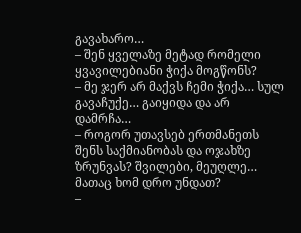გავახარო…
– შენ ყველაზე მეტად რომელი ყვავილებიანი ჭიქა მოგწონს?
– მე ჯერ არ მაქვს ჩემი ჭიქა… სულ გავაჩუქე… გაიყიდა და არ დამრჩა…
– როგორ უთავსებ ერთმანეთს შენს საქმიანობას და ოჯახზე ზრუნვას? შვილები, მეუღლე… მათაც ხომ დრო უნდათ?
–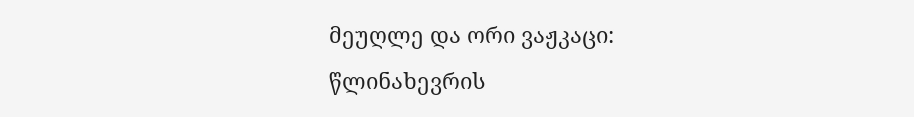მეუღლე და ორი ვაჟკაცი: წლინახევრის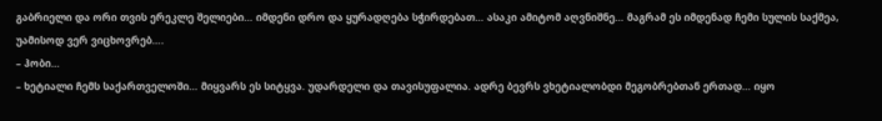გაბრიელი და ორი თვის ერეკლე შელიები… იმდენი დრო და ყურადღება სჭირდებათ… ასაკი ამიტომ აღვნიშნე… მაგრამ ეს იმდენად ჩემი სულის საქმეა, უამისოდ ვერ ვიცხოვრებ….
– ჰობი…
– ხეტიალი ჩემს საქართველოში… მიყვარს ეს სიტყვა. უდარდელი და თავისუფალია. ადრე ბევრს ვხეტიალობდი მეგობრებთან ერთად… იყო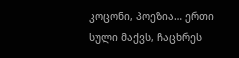კოცონი, პოეზია… ერთი სული მაქვს, ჩაცხრეს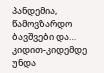პანდემია, წამოვზარდო ბავშვები და… კიდით-კიდემდე უნდა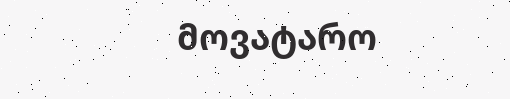მოვატარო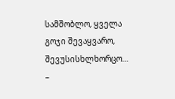სამშობლო, ყველა გოჯი შევაყვარო, შევუსისხლხორცო…
–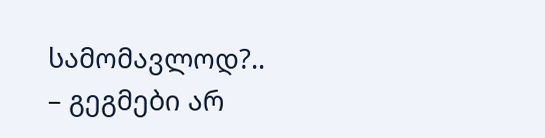სამომავლოდ?..
– გეგმები არ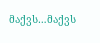მაქვს…მაქვს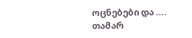ოცნებები და ….
თამარ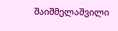შაიშმელაშვილი